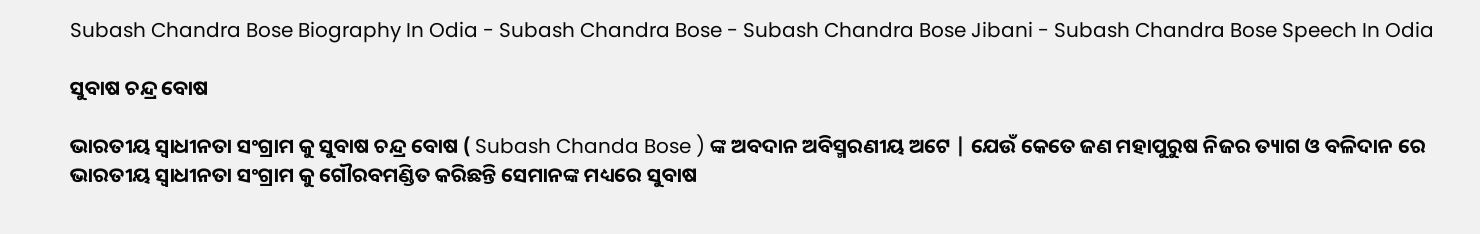Subash Chandra Bose Biography In Odia - Subash Chandra Bose - Subash Chandra Bose Jibani - Subash Chandra Bose Speech In Odia

ସୁବାଷ ଚନ୍ଦ୍ର ବୋଷ

ଭାରତୀୟ ସ୍ୱାଧୀନତା ସଂଗ୍ରାମ କୁ ସୁବାଷ ଚନ୍ଦ୍ର ବୋଷ ( Subash Chanda Bose ) ଙ୍କ ଅବଦାନ ଅବିସ୍ମରଣୀୟ ଅଟେ | ଯେଉଁ କେତେ ଜଣ ମହାପୁରୁଷ ନିଜର ତ୍ୟାଗ ଓ ବଳିଦାନ ରେ ଭାରତୀୟ ସ୍ୱାଧୀନତା ସଂଗ୍ରାମ କୁ ଗୌରବମଣ୍ଡିତ କରିଛନ୍ତି ସେମାନଙ୍କ ମଧ୍ୟରେ ସୁବାଷ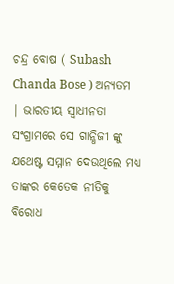ଚନ୍ଦ୍ର ବୋଷ ( Subash Chanda Bose ) ଅନ୍ୟତମ | ଭାରତୀୟ ସ୍ୱାଧୀନତା ସଂଗ୍ରାମରେ ସେ ଗାନ୍ଧିଜୀ ଙ୍କୁ ଯଥେଷ୍ଟ ସମ୍ମାନ ଦେଉଥିଲେ ମଧ୍ୟ ତାଙ୍କର କେତେକ ନୀତିକୁ ବିରୋଧ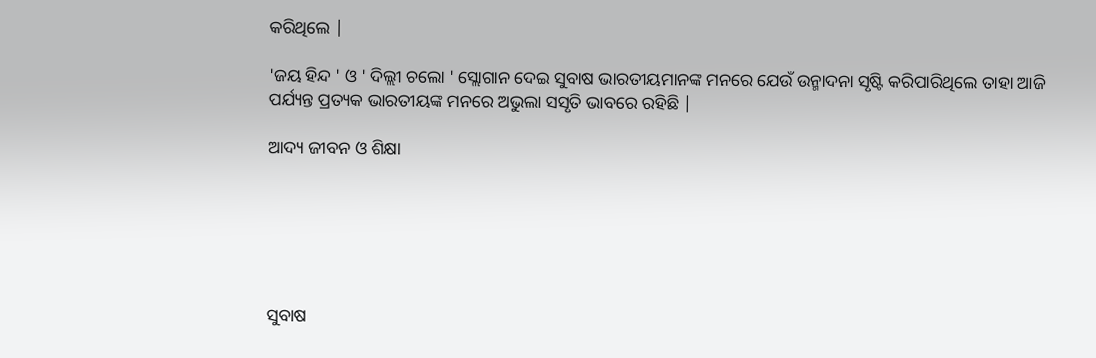କରିଥିଲେ |

'ଜୟ ହିନ୍ଦ ' ଓ ' ଦିଲ୍ଲୀ ଚଲୋ ' ସ୍ଲୋଗାନ ଦେଇ ସୁବାଷ ଭାରତୀୟମାନଙ୍କ ମନରେ ଯେଉଁ ଉନ୍ମାଦନା ସୃଷ୍ଟି କରିପାରିଥିଲେ ତାହା ଆଜି ପର୍ଯ୍ୟନ୍ତ ପ୍ରତ୍ୟକ ଭାରତୀୟଙ୍କ ମନରେ ଅଭୁଲା ସସୃତି ଭାବରେ ରହିଛି |

ଆଦ୍ୟ ଜୀବନ ଓ ଶିକ୍ଷା






ସୁବାଷ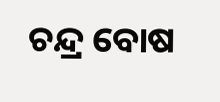ଚନ୍ଦ୍ର ବୋଷ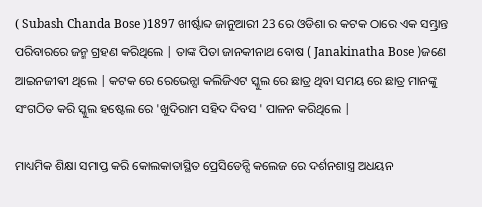( Subash Chanda Bose )1897 ଖୀର୍ଷ୍ଟାବ୍ଦ ଜାନୁଆରୀ 23 ରେ ଓଡିଶା ର କଟକ ଠାରେ ଏକ ସମ୍ଭ୍ରାନ୍ତ ପରିବାରରେ ଜନ୍ମ ଗ୍ରହଣ କରିଥିଲେ | ତାଙ୍କ ପିତା ଜାନକୀନାଥ ବୋଷ ( Janakinatha Bose )ଜଣେ ଆଇନଜୀଵୀ ଥିଲେ | କଟକ ରେ ରେଭେନ୍ସା କଲିଜିଏଟ ସ୍କୁଲ ରେ ଛାତ୍ର ଥିବା ସମୟ ରେ ଛାତ୍ର ମାନଙ୍କୁ ସଂଗଠିତ କରି ସ୍କୁଲ ହଷ୍ଟେଲ ରେ 'ଖୁଦିରାମ ସହିଦ ଦିବସ ' ପାଳନ କରିଥିଲେ |

ମାଧ୍ୟମିକ ଶିକ୍ଷା ସମାପ୍ତ କରି କୋଲକାତାସ୍ଥିତ ପ୍ରେସିଡେନ୍ସି କଲେଜ ରେ ଦର୍ଶନଶାସ୍ତ୍ର ଅଧୟନ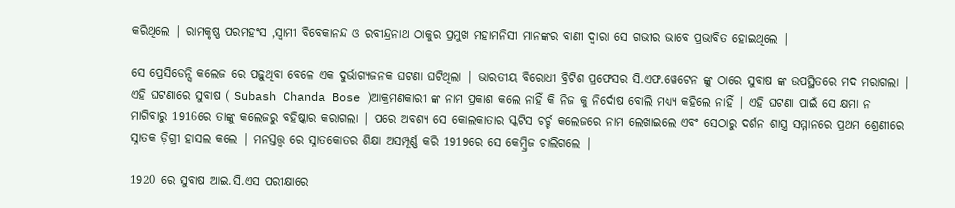କରିଥିଲେ | ରାମକୃଷ୍ଣ ପରମହଂସ ,ସ୍ୱାମୀ ବିବେକାନନ୍ଦ ଓ ରବୀନ୍ଦ୍ରନାଥ ଠାକୁର ପ୍ରମୁଖ ମହାମନିସୀ ମାନଙ୍କର ବାଣୀ ଦ୍ୱାରା ସେ ଗଭୀର ଭାବେ ପ୍ରଭାବିତ ହୋଇଥିଲେ |

ସେ ପ୍ରେସିଡେନ୍ସି କଲେଜ ରେ ପଢ଼ୁଥିବା ବେଳେ ଏକ ଦୁର୍ଭାଗ୍ୟଜନକ ଘଟଣା ଘଟିଥିଲା | ଭାରତୀୟ ବିରୋଧୀ ବ୍ରିଟିଶ ପ୍ରଫେସର ସି.ଏଫ.ୱେଟେନ ଙ୍କୁ ଠାରେ ସୁବାଷ ଙ୍କ ଉପସ୍ଥିତରେ ମଦ ମରାଗଲା | ଏହି ଘଟଣାରେ ସୁବାଷ ( Subash Chanda Bose )ଆକ୍ରମଣକାରୀ ଙ୍କ ନାମ ପ୍ରକାଶ କଲେ ନାହିଁ କି ନିଜ କୁ ନିର୍ଦୋଷ ବୋଲି ମଧ୍ୟ୍ୟ କହିଲେ ନାହିଁ | ଏହି ଘଟଣା ପାଇଁ ସେ କ୍ଷମା ନ ମାଗିବାରୁ 1916ରେ ତାଙ୍କୁ କଲେଜରୁ ବହିଷ୍କାର କରାଗଲା | ପରେ ଅବଶ୍ୟ ସେ କୋଲକାତାର ସ୍କଟିସ ଚର୍ଚ୍ଚ କଲେଜରେ ନାମ ଲେଖାଇଲେ ଏବଂ ସେଠାରୁ ଦର୍ଶନ ଶାସ୍ତ୍ର ସମ୍ମାନରେ ପ୍ରଥମ ଶ୍ରେଣୀରେ ସ୍ନାତକ ଡ଼ିଗ୍ରୀ ହାସଲ କଲେ | ମନସ୍ତତ୍ତ୍ୱ ରେ ସ୍ନାତକୋତର ଶିକ୍ଷା ଅସମ୍ପୂର୍ଣ୍ଣ କରି 1919ରେ ସେ କେମ୍ବ୍ରିଜ ଚାଲିଗଲେ |

1920 ରେ ସୁବାଷ ଆଇ.ସି.ଏସ ପରୀକ୍ଷାରେ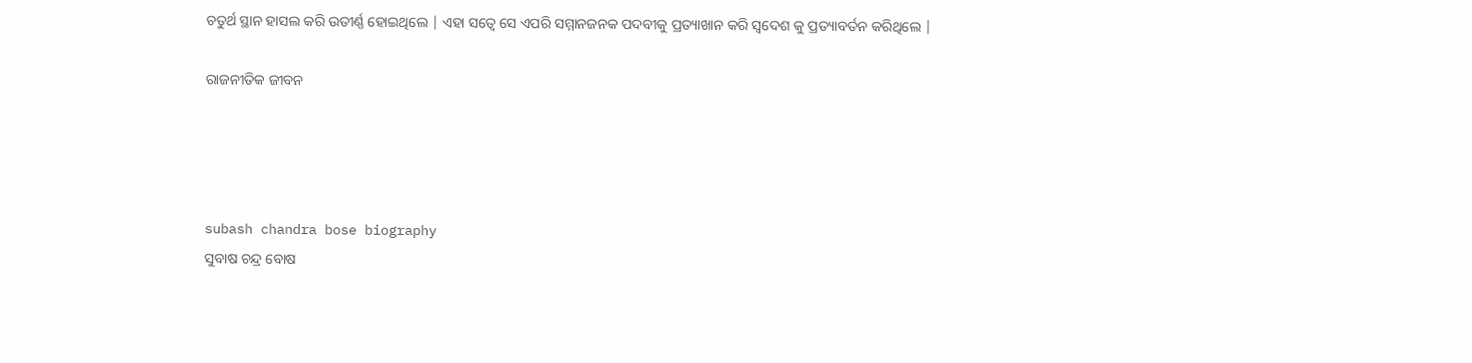ଚତୁର୍ଥ ସ୍ଥାନ ହାସଲ କରି ଉତୀର୍ଣ୍ଣ ହୋଇଥିଲେ | ଏହା ସତ୍ୱେ ସେ ଏପରି ସମ୍ମାନଜନକ ପଦବୀକୁ ପ୍ରତ୍ୟାଖାନ କରି ସ୍ବଦେଶ କୁ ପ୍ରତ୍ୟାବର୍ତନ କରିଥିଲେ |

ରାଜନୀତିକ ଜୀବନ




subash chandra bose biography
ସୁବାଷ ଚନ୍ଦ୍ର ବୋଷ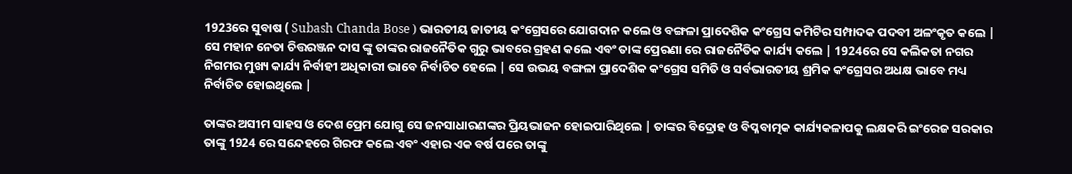1923ରେ ସୁବାଷ ( Subash Chanda Bose ) ଭାରତୀୟ ଜାତୀୟ କଂଗ୍ରେସରେ ଯୋଗଦାନ କଲେ ଓ ବଙ୍ଗଳା ପ୍ରାଦେଶିକ କଂଗ୍ରେସ କମିଟିର ସମ୍ପାଦକ ପଦବୀ ଅଳଂକୃତ କଲେ | ସେ ମହାନ ନେତା ଚିତ୍ତରଞ୍ଜନ ଦାସ ଙ୍କୁ ତାଙ୍କର ରାଜନୈତିକ ଗୁରୁ ଭାବରେ ଗ୍ରହଣ କଲେ ଏବଂ ତାଙ୍କ ପ୍ରେରଣା ରେ ରାଜନୈତିକ କାର୍ଯ୍ୟ କଲେ | 1924ରେ ସେ କଲିକତା ନଗର ନିଗମର ମୁଖ୍ୟ କାର୍ଯ୍ୟ ନିର୍ବାହୀ ଅଧିକାରୀ ଭାବେ ନିର୍ବାଚିତ ହେଲେ | ସେ ଉଭୟ ବଙ୍ଗଳା ପ୍ରାଦେଶିକ କଂଗ୍ରେସ ସମିତି ଓ ସର୍ବଭାରତୀୟ ଶ୍ରମିକ କଂଗ୍ରେସର ଅଧକ୍ଷ ଭାବେ ମଧ୍ୟ ନିର୍ବାଚିତ ହୋଇଥିଲେ |

ତାଙ୍କର ଅସୀମ ସାହସ ଓ ଦେଶ ପ୍ରେମ ଯୋଗୁ ସେ ଜନସାଧାରଣଙ୍କର ପ୍ରିୟଭାଜନ ହୋଇପାରିଥିଲେ | ତାଙ୍କର ବିଦ୍ରୋହ ଓ ବିପ୍ଳବାତ୍ମକ କାର୍ଯ୍ୟକଳାପକୁ ଲକ୍ଷକରି ଇଂରେଜ ସରକାର ତାଙ୍କୁ 1924 ରେ ସନ୍ଦେହରେ ଗିରଫ କଲେ ଏବଂ ଏହାର ଏକ ବର୍ଷ ପରେ ତାଙ୍କୁ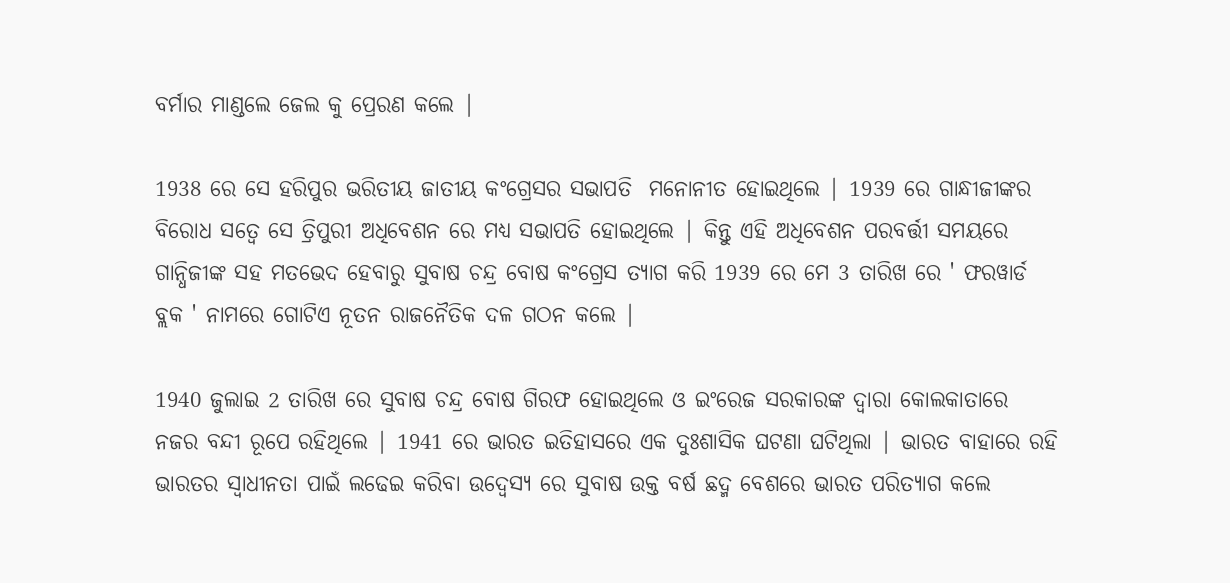ବର୍ମାର ମାଣ୍ଡଲେ ଜେଲ କୁ ପ୍ରେରଣ କଲେ |

1938 ରେ ସେ ହରିପୁର ଭରିତୀୟ ଜାତୀୟ କଂଗ୍ରେସର ସଭାପତି  ମନୋନୀତ ହୋଇଥିଲେ | 1939 ରେ ଗାନ୍ଧୀଜୀଙ୍କର ବିରୋଧ ସତ୍ଵେ ସେ ତ୍ରିପୁରୀ ଅଧିବେଶନ ରେ ମଧ୍ୟ ସଭାପତି ହୋଇଥିଲେ | କିନ୍ତୁ ଏହି ଅଧିବେଶନ ପରବର୍ତ୍ତୀ ସମୟରେ ଗାନ୍ଧିଜୀଙ୍କ ସହ ମତଭେଦ ହେବାରୁ ସୁବାଷ ଚନ୍ଦ୍ର ବୋଷ କଂଗ୍ରେସ ତ୍ୟାଗ କରି 1939 ରେ ମେ 3 ତାରିଖ ରେ ' ଫରୱାର୍ଡ ବ୍ଲକ ' ନାମରେ ଗୋଟିଏ ନୂତନ ରାଜନୈତିକ ଦଳ ଗଠନ କଲେ |

1940 ଜୁଲାଇ 2 ତାରିଖ ରେ ସୁବାଷ ଚନ୍ଦ୍ର ବୋଷ ଗିରଫ ହୋଇଥିଲେ ଓ ଇଂରେଜ ସରକାରଙ୍କ ଦ୍ୱାରା କୋଲକାତାରେ ନଜର ବନ୍ଦୀ ରୂପେ ରହିଥିଲେ | 1941 ରେ ଭାରତ ଇତିହାସରେ ଏକ ଦୁଃଶାସିକ ଘଟଣା ଘଟିଥିଲା | ଭାରତ ବାହାରେ ରହି ଭାରତର ସ୍ୱାଧୀନତା ପାଇଁ ଲଢେଇ କରିବା ଉଦ୍ବେସ୍ୟ ରେ ସୁବାଷ ଉକ୍ତ ବର୍ଷ ଛଦ୍ମ ବେଶରେ ଭାରତ ପରିତ୍ୟାଗ କଲେ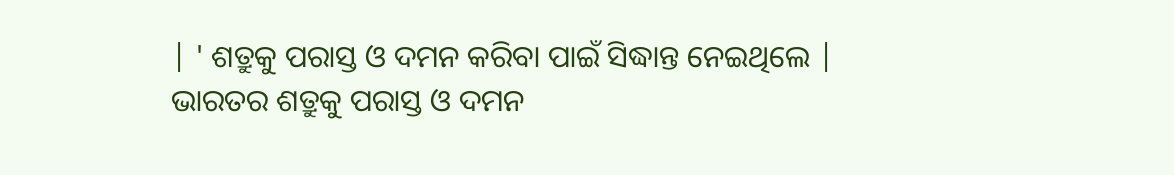| ' ଶତ୍ରୁକୁ ପରାସ୍ତ ଓ ଦମନ କରିବା ପାଇଁ ସିଦ୍ଧାନ୍ତ ନେଇଥିଲେ | ଭାରତର ଶତ୍ରୁକୁ ପରାସ୍ତ ଓ ଦମନ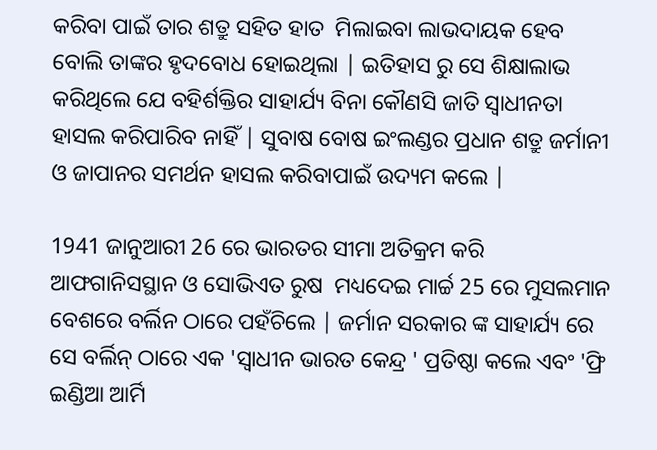କରିବା ପାଇଁ ତାର ଶତ୍ରୁ ସହିତ ହାତ  ମିଲାଇବା ଲାଭଦାୟକ ହେବ ବୋଲି ତାଙ୍କର ହୃଦବୋଧ ହୋଇଥିଲା | ଇତିହାସ ରୁ ସେ ଶିକ୍ଷାଲାଭ କରିଥିଲେ ଯେ ବହିର୍ଶକ୍ତିର ସାହାର୍ଯ୍ୟ ବିନା କୌଣସି ଜାତି ସ୍ୱାଧୀନତା ହାସଲ କରିପାରିବ ନାହିଁ | ସୁବାଷ ବୋଷ ଇଂଲଣ୍ଡର ପ୍ରଧାନ ଶତ୍ରୁ ଜର୍ମାନୀ ଓ ଜାପାନର ସମର୍ଥନ ହାସଲ କରିବାପାଇଁ ଉଦ୍ୟମ କଲେ |

1941 ଜାନୁଆରୀ 26 ରେ ଭାରତର ସୀମା ଅତିକ୍ରମ କରି ଆଫଗାନିସସ୍ଥାନ ଓ ସୋଭିଏତ ରୁଷ  ମଧ୍ୟଦେଇ ମାର୍ଚ୍ଚ 25 ରେ ମୁସଲମାନ ବେଶରେ ବର୍ଲିନ ଠାରେ ପହଁଚିଲେ | ଜର୍ମାନ ସରକାର ଙ୍କ ସାହାର୍ଯ୍ୟ ରେ ସେ ବର୍ଲିନ୍ ଠାରେ ଏକ 'ସ୍ୱାଧୀନ ଭାରତ କେନ୍ଦ୍ର ' ପ୍ରତିଷ୍ଠା କଲେ ଏବଂ 'ଫ୍ରି ଇଣ୍ଡିଆ ଆର୍ମି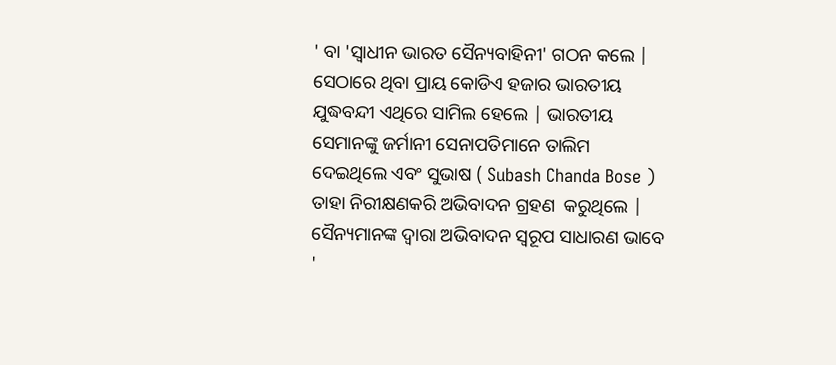' ବା 'ସ୍ୱାଧୀନ ଭାରତ ସୈନ୍ୟବାହିନୀ' ଗଠନ କଲେ | ସେଠାରେ ଥିବା ପ୍ରାୟ କୋଡିଏ ହଜାର ଭାରତୀୟ ଯୁଦ୍ଧବନ୍ଦୀ ଏଥିରେ ସାମିଲ ହେଲେ | ଭାରତୀୟ ସେମାନଙ୍କୁ ଜର୍ମାନୀ ସେନାପତିମାନେ ତାଲିମ ଦେଇଥିଲେ ଏବଂ ସୁଭାଷ ( Subash Chanda Bose ) ତାହା ନିରୀକ୍ଷଣକରି ଅଭିବାଦନ ଗ୍ରହଣ  କରୁଥିଲେ | ସୈନ୍ୟମାନଙ୍କ ଦ୍ୱାରା ଅଭିବାଦନ ସ୍ୱରୂପ ସାଧାରଣ ଭାବେ '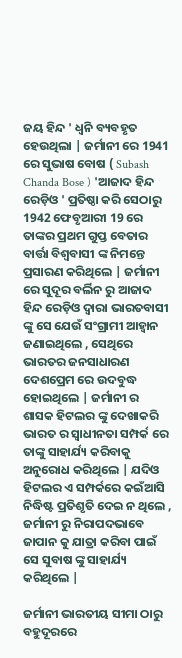ଜୟ ହିନ୍ଦ ' ଧ୍ୱନି ବ୍ୟବହୃତ ହେଉଥିଲା | ଜର୍ମାନୀ ରେ 1941 ରେ ସୁଭାଷ ବୋଷ ( Subash Chanda Bose ) 'ଆଜାଦ ହିନ୍ଦ ରେଡ଼ିଓ ' ପ୍ରତିଷ୍ଠା କରି ସେଠାରୁ 1942 ଫେବୃଆରୀ 19 ରେ ତାଙ୍କର ପ୍ରଥମ ଗୁପ୍ତ ବେତାର ବାର୍ତ୍ତା ବିଶ୍ୱବାସୀ ଙ୍କ ନିମନ୍ତେ ପ୍ରସାରଣ କରିଥିଲେ | ଜର୍ମାନୀ ରେ ସୁଦୂର ବର୍ଲିନ ରୁ ଆଜାଦ ହିନ୍ଦ ରେଡ଼ିଓ ଦ୍ୱାରା ଭାରତବାସୀ ଙ୍କୁ ସେ ଯେଉଁ ସଂଗ୍ରାମୀ ଆହ୍ୱାନ ଜଣାଇଥିଲେ , ସେଥିରେ ଭାରତର ଜନସାଧାରଣ ଦେଶପ୍ରେମ ରେ ଉଦବୁଦ୍ଧ ହୋଇଥିଲେ | ଜର୍ମାନୀ ର ଶାସକ ହିଟଲର ଙ୍କୁ ଦେଖାକରି ଭାରତ ର ସ୍ୱାଧୀନତା ସମ୍ପର୍କ ରେ ତାଙ୍କୁ ସାହାର୍ଯ୍ୟ କରିବାକୁ ଅନୁରୋଧ କରିଥିଲେ | ଯଦିଓ ହିଟଲର ଏ ସମ୍ପର୍କରେ କଇଁଆସି ନିଦ୍ଧିଷ୍ଟ ପ୍ରତିଶୃତି ଦେଇ ନ ଥିଲେ , ଜର୍ମାନୀ ରୁ ନିରାପଦଭାବେ ଜାପାନ କୁ ଯାତ୍ରା କରିବା ପାଇଁ ସେ ସୁବାଷ ଙ୍କୁ ସାହାର୍ଯ୍ୟ କରିଥିଲେ |

ଜର୍ମାନୀ ଭାରତୀୟ ସୀମା ଠାରୁ ବହୁଦୂରରେ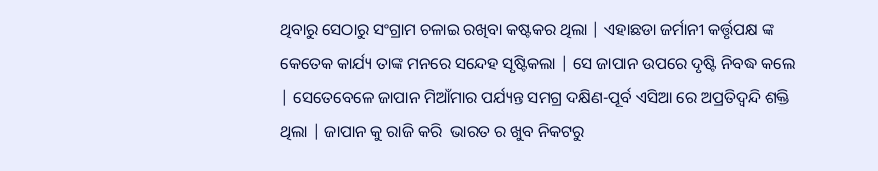ଥିବାରୁ ସେଠାରୁ ସଂଗ୍ରାମ ଚଳାଇ ରଖିବା କଷ୍ଟକର ଥିଲା | ଏହାଛଡା ଜର୍ମାନୀ କର୍ତ୍ତୃପକ୍ଷ ଙ୍କ କେତେକ କାର୍ଯ୍ୟ ତାଙ୍କ ମନରେ ସନ୍ଦେହ ସୃଷ୍ଟିକଲା | ସେ ଜାପାନ ଉପରେ ଦୃଷ୍ଟି ନିବଦ୍ଧ କଲେ | ସେତେବେଳେ ଜାପାନ ମିଆଁମାର ପର୍ଯ୍ୟନ୍ତ ସମଗ୍ର ଦକ୍ଷିଣ-ପୂର୍ବ ଏସିଆ ରେ ଅପ୍ରତିଦ୍ବନ୍ଦି ଶକ୍ତି ଥିଲା | ଜାପାନ କୁ ରାଜି କରି  ଭାରତ ର ଖୁବ ନିକଟରୁ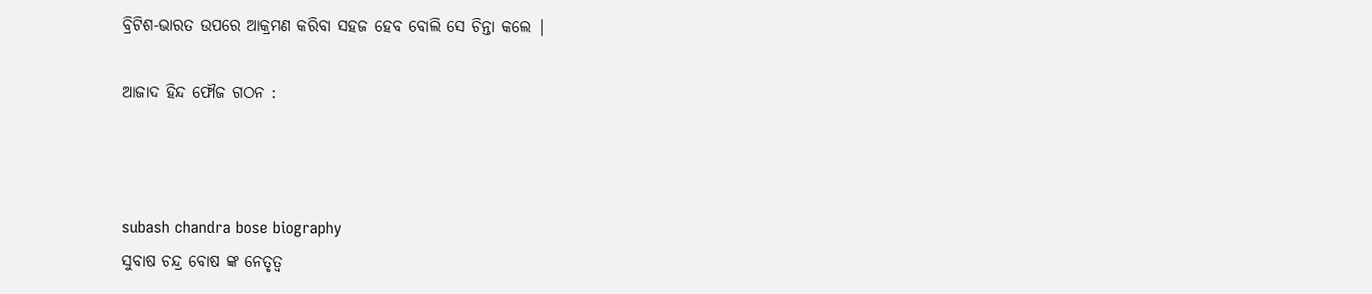ବ୍ରିଟିଶ-ଭାରତ ଉପରେ ଆକ୍ରମଣ କରିବା ସହଜ ହେବ ବୋଲି ସେ ଚିନ୍ତା କଲେ |

ଆଜାଦ ହିନ୍ଦ ଫୌଜ ଗଠନ :



subash chandra bose biography
ସୁବାଷ ଚନ୍ଦ୍ର ବୋଷ ଙ୍କ ନେତୃତ୍ୱ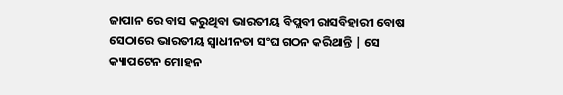ଜାପାନ ରେ ବାସ କରୁଥିବା ଭାରତୀୟ ବିପ୍ଲବୀ ରାସବିହାରୀ ବୋଷ ସେଠାରେ ଭାରତୀୟ ସ୍ୱାଧୀନତା ସଂଘ ଗଠନ କରିଥାନ୍ତି | ସେ କ୍ୟାପଟେନ ମୋହନ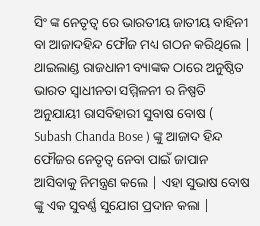ସିଂ ଙ୍କ ନେତୃତ୍ୱ ରେ ଭାରତୀୟ ଜାତୀୟ ବାହିନୀ ବା ଆଜାଦହିନ୍ଦ ଫୌଜ ମଧ୍ୟ ଗଠନ କରିଥିଲେ |
ଥାଇଲାଣ୍ଡ ରାଜଧାନୀ ବ୍ୟାଙ୍କକ ଠାରେ ଅନୁଷ୍ଠିତ ଭାରତ ସ୍ୱାଧୀନତା ସମ୍ମିଳନୀ ର ନିଷ୍ପତି ଅନୁଯାୟୀ ରାସବିହାରୀ ସୁବାଷ ବୋଷ ( Subash Chanda Bose ) ଙ୍କୁ ଆଜାଦ ହିନ୍ଦ ଫୌଜର ନେତୃତ୍ୱ ନେବା ପାଇଁ ଜାପାନ ଆସିବାକୁ ନିମନ୍ତ୍ରଣ କଲେ | ଏହା ସୁଭାଷ ବୋଷ ଙ୍କୁ ଏକ ସୁବର୍ଣ୍ଣ ସୁଯୋଗ ପ୍ରଦାନ କଲା |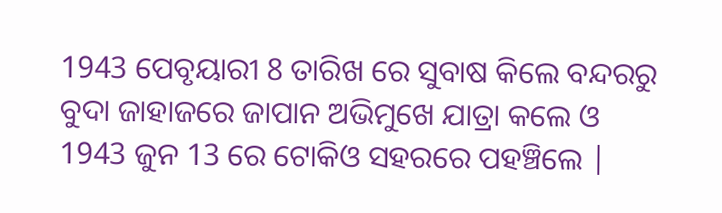1943 ପେବୃୟାରୀ 8 ତାରିଖ ରେ ସୁବାଷ କିଲେ ବନ୍ଦରରୁ ବୁଦା ଜାହାଜରେ ଜାପାନ ଅଭିମୁଖେ ଯାତ୍ରା କଲେ ଓ 1943 ଜୁନ 13 ରେ ଟୋକିଓ ସହରରେ ପହଞ୍ଚିଲେ |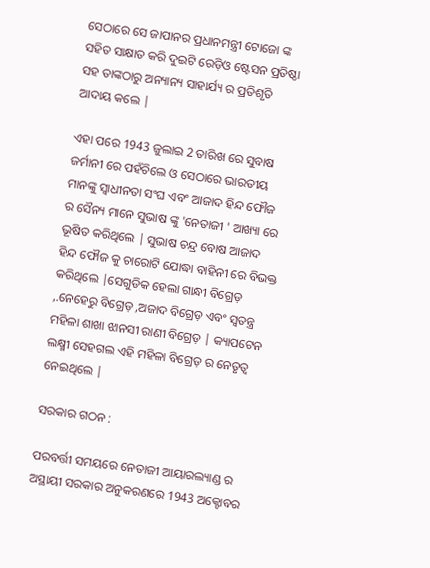ସେଠାରେ ସେ ଜାପାନର ପ୍ରଧାନମନ୍ତ୍ରୀ ଟୋଜୋ ଙ୍କ ସହିତ ସାକ୍ଷାତ କରି ଦୁଇଟି ରେଡ଼ିଓ ଷ୍ଟେସନ ପ୍ରତିଷ୍ଠା ସହ ତାଙ୍କଠାରୁ ଅନ୍ୟାନ୍ୟ ସାହାର୍ଯ୍ୟ ର ପ୍ରତିଶୃତି ଆଦାୟ କଲେ |

ଏହା ପରେ 1943 ଜୁଲାଇ 2 ତାରିଖ ରେ ସୁବାଷ ଜର୍ମାନୀ ରେ ପହଁଚିଲେ ଓ ସେଠାରେ ଭାରତୀୟ ମାନଙ୍କୁ ସ୍ୱାଧୀନତା ସଂଘ ଏବଂ ଆଜାଦ ହିନ୍ଦ ଫୌଜ ର ସୈନ୍ୟ ମାନେ ସୁଭାଷ ଙ୍କୁ 'ନେତାଜୀ ' ଆଖ୍ୟା ରେ ଭୂଷିତ କରିଥିଲେ | ସୁଭାଷ ଚନ୍ଦ୍ର ବୋଷ ଆଜାଦ ହିନ୍ଦ ଫୌଜ କୁ ଚାରୋଟି ଯୋଦ୍ଧା ବାହିନୀ ରେ ବିଭକ୍ତ କରିଥିଲେ |ସେଗୁଡିକ ହେଲା ଗାନ୍ଧୀ ବିଗ୍ରେଡ଼ ,.ନେହେରୁ ବିଗ୍ରେଡ଼ ,ଅଜାଦ ବିଗ୍ରେଡ଼ ଏବଂ ସ୍ୱତନ୍ତ୍ର ମହିଳା ଶାଖା ଝାନସୀ ରାଣୀ ବିଗ୍ରେଡ଼ | କ୍ୟାପଟେନ ଲକ୍ଷ୍ମୀ ସେହଗଲ ଏହି ମହିଳା ବିଗ୍ରେଡ଼ ର ନେତୃତ୍ୱ ନେଇଥିଲେ |

ସରକାର ଗଠନ :

ପରବର୍ତ୍ତୀ ସମୟରେ ନେତାଜୀ ଆୟାରଲ୍ୟାଣ୍ଡ ର ଅସ୍ଥାୟୀ ସରକାର ଅନୁକରଣରେ 1943 ଅକ୍ଟୋବର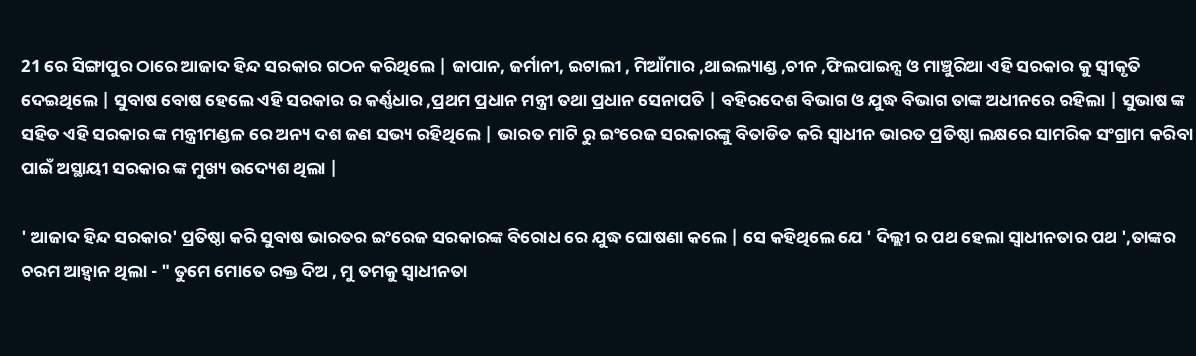21 ରେ ସିଙ୍ଗାପୁର ଠାରେ ଆଜାଦ ହିନ୍ଦ ସରକାର ଗଠନ କରିଥିଲେ | ଜାପାନ, ଜର୍ମାନୀ, ଇଟାଲୀ , ମିଆଁମାର ,ଥାଇଲ୍ୟାଣ୍ଡ ,ଚୀନ ,ଫିଲପାଇନ୍ସ ଓ ମାଞ୍ଚୁରିଆ ଏହି ସରକାର କୁ ସ୍ୱୀକୃତି ଦେଇଥିଲେ | ସୁବାଷ ବୋଷ ହେଲେ ଏହି ସରକାର ର କର୍ଣ୍ଣଧାର ,ପ୍ରଥମ ପ୍ରଧାନ ମନ୍ତ୍ରୀ ତଥା ପ୍ରଧାନ ସେନାପତି | ବହିରଦେଶ ବିଭାଗ ଓ ଯୁଦ୍ଧ ବିଭାଗ ତାଙ୍କ ଅଧୀନରେ ରହିଲା | ସୁଭାଷ ଙ୍କ ସହିତ ଏହି ସରକାର ଙ୍କ ମନ୍ତ୍ରୀମଣ୍ଡଳ ରେ ଅନ୍ୟ ଦଶ ଜଣ ସଭ୍ୟ ରହିଥିଲେ | ଭାରତ ମାଟି ରୁ ଇଂରେଜ ସରକାରଙ୍କୁ ବିତାଡିତ କରି ସ୍ୱାଧୀନ ଭାରତ ପ୍ରତିଷ୍ଠା ଲକ୍ଷରେ ସାମରିକ ସଂଗ୍ରାମ କରିବା ପାଇଁ ଅସ୍ଥାୟୀ ସରକାର ଙ୍କ ମୁଖ୍ୟ ଉଦ୍ୟେଶ ଥିଲା |

' ଆଜାଦ ହିନ୍ଦ ସରକାର' ପ୍ରତିଷ୍ଠା କରି ସୁବାଷ ଭାରତର ଇଂରେଜ ସରକାରଙ୍କ ବିରୋଧ ରେ ଯୁଦ୍ଧ ଘୋଷଣା କଲେ | ସେ କହିଥିଲେ ଯେ ' ଦିଲ୍ଲୀ ର ପଥ ହେଲା ସ୍ୱାଧୀନତାର ପଥ ',ତାଙ୍କର ଚରମ ଆହ୍ୱାନ ଥିଲା - " ତୁମେ ମୋତେ ରକ୍ତ ଦିଅ , ମୁ ତମକୁ ସ୍ୱାଧୀନତା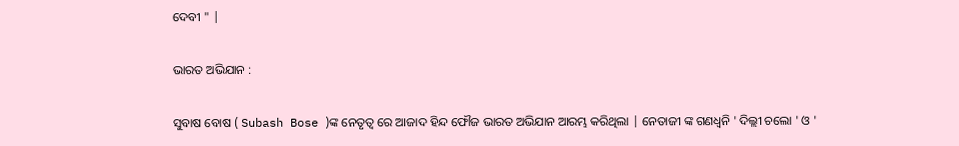ଦେବୀ " |

ଭାରତ ଅଭିଯାନ :

ସୁବାଷ ବୋଷ ( Subash Bose )ଙ୍କ ନେତୃତ୍ୱ ରେ ଆଜାଦ ହିନ୍ଦ ଫୌଜ ଭାରତ ଅଭିଯାନ ଆରମ୍ଭ କରିଥିଲା | ନେତାଜୀ ଙ୍କ ଗଣଧ୍ୱନି ' ଦିଲ୍ଲୀ ଚଲୋ ' ଓ '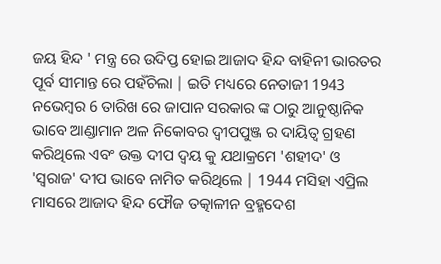ଜୟ ହିନ୍ଦ ' ମନ୍ତ୍ର ରେ ଉଦିପ୍ତ ହୋଇ ଆଜାଦ ହିନ୍ଦ ବାହିନୀ ଭାରତର ପୂର୍ବ ସୀମାନ୍ତ ରେ ପହଁଚିଲା | ଇତି ମଧ୍ୟରେ ନେତାଜୀ 1943 ନଭେମ୍ବର 6 ତାରିଖ ରେ ଜାପାନ ସରକାର ଙ୍କ ଠାରୁ ଆନୁଷ୍ଠାନିକ ଭାବେ ଆଣ୍ଡାମାନ ଅଳ ନିକୋବର ଦ୍ଵୀପପୁଞ୍ଜ ର ଦାୟିତ୍ୱ ଗ୍ରହଣ କରିଥିଲେ ଏବଂ ଉକ୍ତ ଦୀପ ଦ୍ବୟ କୁ ଯଥାକ୍ରମେ 'ଶହୀଦ' ଓ 'ସ୍ୱରାଜ' ଦୀପ ଭାବେ ନାମିତ କରିଥିଲେ | 1944 ମସିହା ଏପ୍ରିଲ ମାସରେ ଆଜାଦ ହିନ୍ଦ ଫୌଜ ତତ୍କାଳୀନ ବ୍ରହ୍ମଦେଶ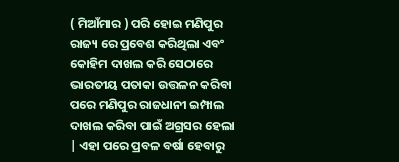( ମିଆଁମାର ) ପରି ହୋଇ ମଣିପୁର ରାଜ୍ୟ ରେ ପ୍ରବେଶ କରିଥିଲା ଏବଂ କୋହିମ ଦାଖଲ କରି ସେଠାରେ ଭାରତୀୟ ପତାକା ଉତ୍ତଳନ କରିବା ପରେ ମଣିପୁର ରାଜଧାନୀ ଇମ୍ପାଲ ଦାଖଲ କରିବା ପାଇଁ ଅଗ୍ରସର ହେଲା | ଏହା ପରେ ପ୍ରବଳ ବର୍ଷା ହେବାରୁ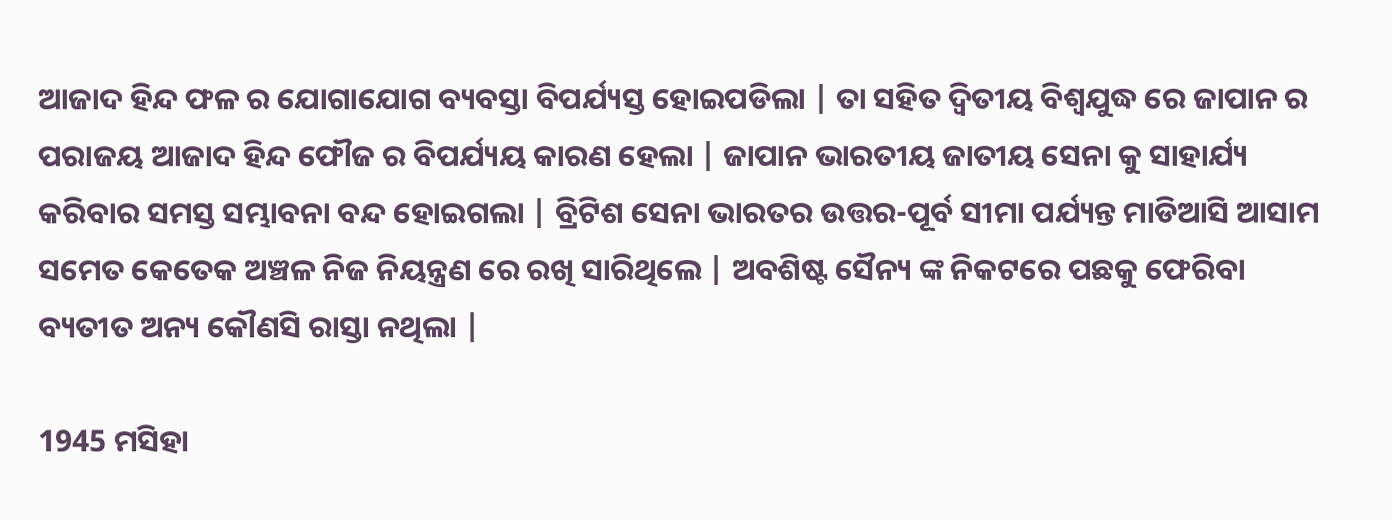ଆଜାଦ ହିନ୍ଦ ଫଳ ର ଯୋଗାଯୋଗ ବ୍ୟବସ୍ତା ବିପର୍ଯ୍ୟସ୍ତ ହୋଇପଡିଲା | ତା ସହିତ ଦ୍ୱିତୀୟ ବିଶ୍ୱଯୁଦ୍ଧ ରେ ଜାପାନ ର ପରାଜୟ ଆଜାଦ ହିନ୍ଦ ଫୌଜ ର ବିପର୍ଯ୍ୟୟ କାରଣ ହେଲା | ଜାପାନ ଭାରତୀୟ ଜାତୀୟ ସେନା କୁ ସାହାର୍ଯ୍ୟ କରିବାର ସମସ୍ତ ସମ୍ଭାବନା ବନ୍ଦ ହୋଇଗଲା | ବ୍ରିଟିଶ ସେନା ଭାରତର ଉତ୍ତର-ପୂର୍ବ ସୀମା ପର୍ଯ୍ୟନ୍ତ ମାଡିଆସି ଆସାମ ସମେତ କେତେକ ଅଞ୍ଚଳ ନିଜ ନିୟନ୍ତ୍ରଣ ରେ ରଖି ସାରିଥିଲେ | ଅବଶିଷ୍ଟ ସୈନ୍ୟ ଙ୍କ ନିକଟରେ ପଛକୁ ଫେରିବା ବ୍ୟତୀତ ଅନ୍ୟ କୌଣସି ରାସ୍ତା ନଥିଲା |

1945 ମସିହା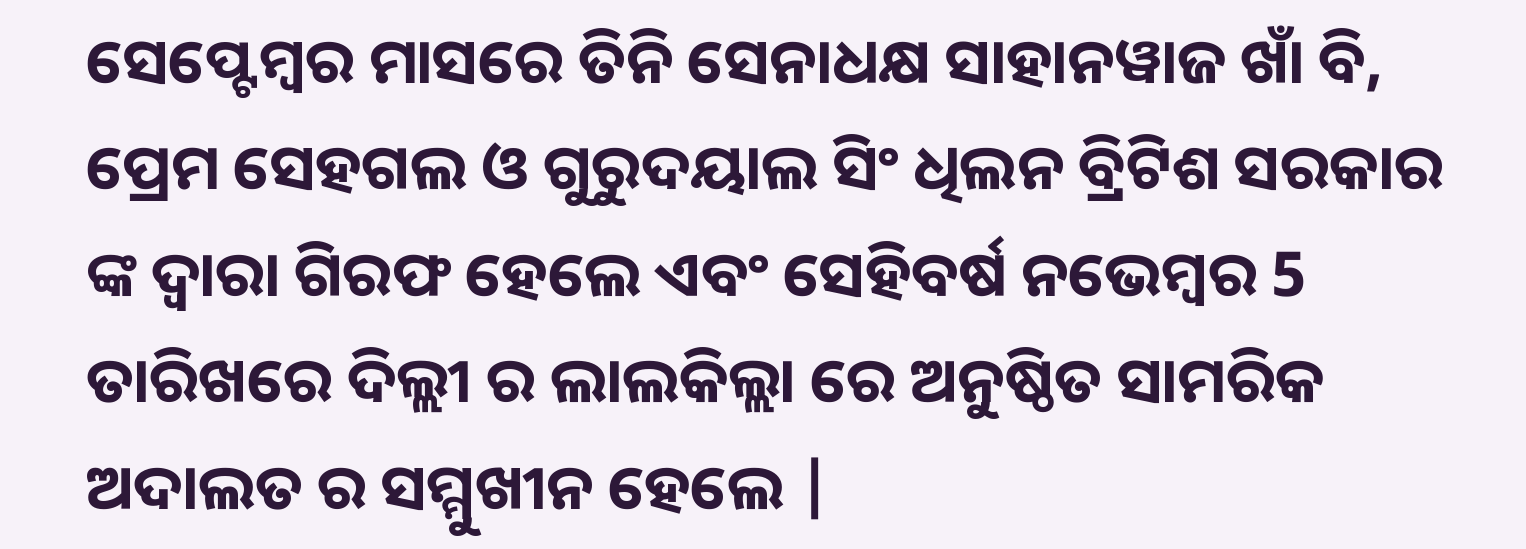ସେପ୍ଟେମ୍ବର ମାସରେ ତିନି ସେନାଧକ୍ଷ ସାହାନୱାଜ ଖାଁ ବି, ପ୍ରେମ ସେହଗଲ ଓ ଗୁରୁଦୟାଲ ସିଂ ଧିଲନ ବ୍ରିଟିଶ ସରକାର ଙ୍କ ଦ୍ୱାରା ଗିରଫ ହେଲେ ଏବଂ ସେହିବର୍ଷ ନଭେମ୍ବର 5 ତାରିଖରେ ଦିଲ୍ଲୀ ର ଲାଲକିଲ୍ଲା ରେ ଅନୁଷ୍ଠିତ ସାମରିକ ଅଦାଲତ ର ସମ୍ମୁଖୀନ ହେଲେ |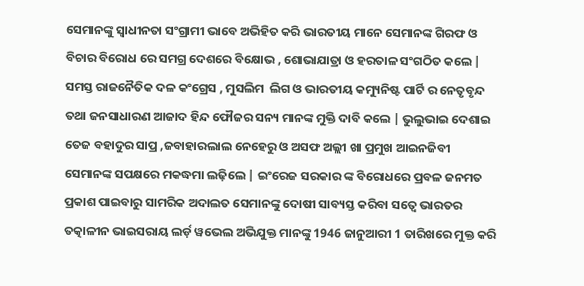ସେମାନଙ୍କୁ ସ୍ୱାଧୀନତା ସଂଗ୍ରାମୀ ଭାବେ ଅଭିହିତ କରି ଭାରତୀୟ ମାନେ ସେମାନଙ୍କ ଗିରଫ ଓ ବିଚାର ବିରୋଧ ରେ ସମଗ୍ର ଦେଶରେ ବିକ୍ଷୋଭ , ଶୋଭାଯାତ୍ରା ଓ ହରତାଳ ସଂଗଠିତ କଲେ | ସମସ୍ତ ରାଜନୈତିକ ଦଳ କଂଗ୍ରେସ , ମୁସଲିମ  ଲିଗ ଓ ଭାରତୀୟ କମ୍ୟୁନିଷ୍ଟ ପାର୍ଟି ର ନେତୃବୃନ୍ଦ ତଥା ଜନସାଧାରଣ ଆଜାଦ ହିନ୍ଦ ଫୌଜର ସନ୍ୟ ମାନଙ୍କ ମୁକ୍ତି ଦାବି କଲେ | ଭୁଲୁଭାଇ ଦେଶାଇ ତେଜ ବହାଦୁର ସାପ୍ର ,ଜବାହାରଲାଲ ନେହେରୁ ଓ ଅସଫ ଅଲ୍ଲୀ ଖା ପ୍ରମୁଖ ଆଇନଜିବୀ ସେମାନଙ୍କ ସପକ୍ଷରେ ମକଦ୍ଧମା ଲଢ଼ିଲେ | ଇଂରେଜ ସରକାର ଙ୍କ ବିରୋଧରେ ପ୍ରବଳ ଜନମତ ପ୍ରକାଶ ପାଇବାରୁ ସାମରିକ ଅଦାଲତ ସେମାନଙ୍କୁ ଦୋଷୀ ସାବ୍ୟସ୍ତ କରିବା ସତ୍ୱେ ଭାରତର ତତ୍କାଳୀନ ଭାଇସରାୟ ଲର୍ଡ଼ ୱଭେଲ ଅଭିଯୁକ୍ତ ମାନଙ୍କୁ 1946 ଜାନୁଆରୀ 1 ତାରିଖରେ ମୁକ୍ତ କରି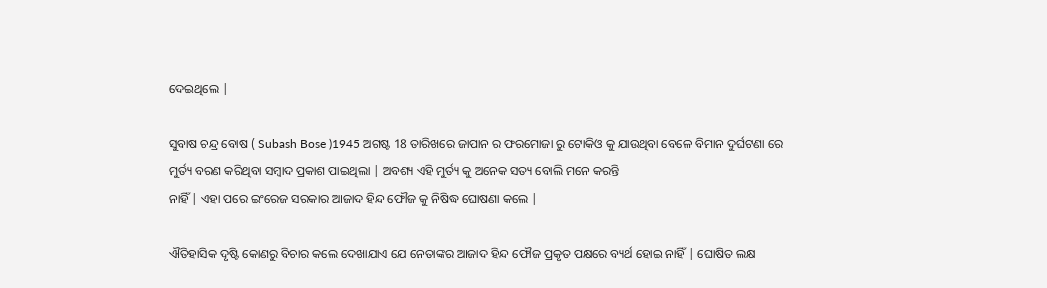ଦେଇଥିଲେ |

ସୁବାଷ ଚନ୍ଦ୍ର ବୋଷ ( Subash Bose )1945 ଅଗଷ୍ଟ 18 ତାରିଖରେ ଜାପାନ ର ଫରମୋଜା ରୁ ଟୋକିଓ କୁ ଯାଉଥିବା ବେଳେ ବିମାନ ଦୁର୍ଘଟଣା ରେ ମୁର୍ତ୍ୟ ବରଣ କରିଥିବା ସମ୍ବାଦ ପ୍ରକାଶ ପାଇଥିଲା | ଅବଶ୍ୟ ଏହି ମୁର୍ତ୍ୟ କୁ ଅନେକ ସତ୍ୟ ବୋଲି ମନେ କରନ୍ତି
ନାହିଁ | ଏହା ପରେ ଇଂରେଜ ସରକାର ଆଜାଦ ହିନ୍ଦ ଫୌଜ କୁ ନିଷିଦ୍ଧ ଘୋଷଣା କଲେ |

ଐତିହାସିକ ଦୃଷ୍ଟି କୋଣରୁ ବିଚାର କଲେ ଦେଖାଯାଏ ଯେ ନେତାଙ୍କର ଆଜାଦ ହିନ୍ଦ ଫୌଜ ପ୍ରକୃତ ପକ୍ଷରେ ବ୍ୟର୍ଥ ହୋଇ ନାହିଁ | ଘୋଷିତ ଲକ୍ଷ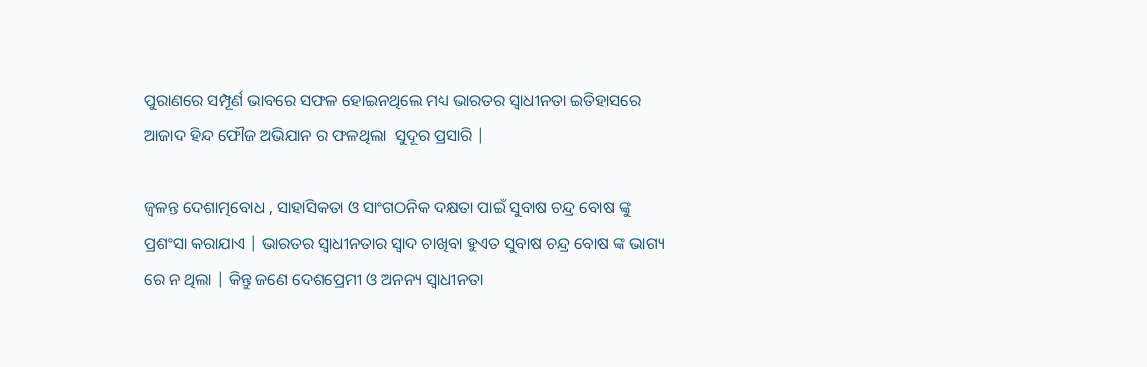ପୁରାଣରେ ସମ୍ପୂର୍ଣ ଭାବରେ ସଫଳ ହୋଇନଥିଲେ ମଧ୍ୟ ଭାରତର ସ୍ୱାଧୀନତା ଇତିହାସରେ ଆଜାଦ ହିନ୍ଦ ଫୌଜ ଅଭିଯାନ ର ଫଳଥିଲା  ସୁଦୂର ପ୍ରସାରି |

ଜ୍ୱଳନ୍ତ ଦେଶାତ୍ମବୋଧ , ସାହାସିକତା ଓ ସାଂଗଠନିକ ଦକ୍ଷତା ପାଇଁ ସୁବାଷ ଚନ୍ଦ୍ର ବୋଷ ଙ୍କୁ ପ୍ରଶଂସା କରାଯାଏ | ଭାରତର ସ୍ୱାଧୀନତାର ସ୍ୱାଦ ଚାଖିବା ହୁଏତ ସୁବାଷ ଚନ୍ଦ୍ର ବୋଷ ଙ୍କ ଭାଗ୍ୟ ରେ ନ ଥିଲା | କିନ୍ତୁ ଜଣେ ଦେଶପ୍ରେମୀ ଓ ଅନନ୍ୟ ସ୍ୱାଧୀନତା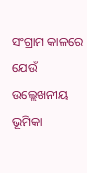ସଂଗ୍ରାମ କାଳରେ ଯେଉଁ ଉଲ୍ଲେଖନୀୟ ଭୂମିକା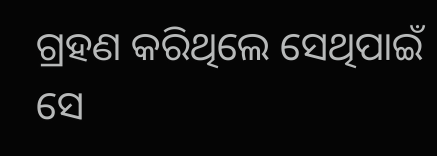ଗ୍ରହଣ କରିଥିଲେ ସେଥିପାଇଁ ସେ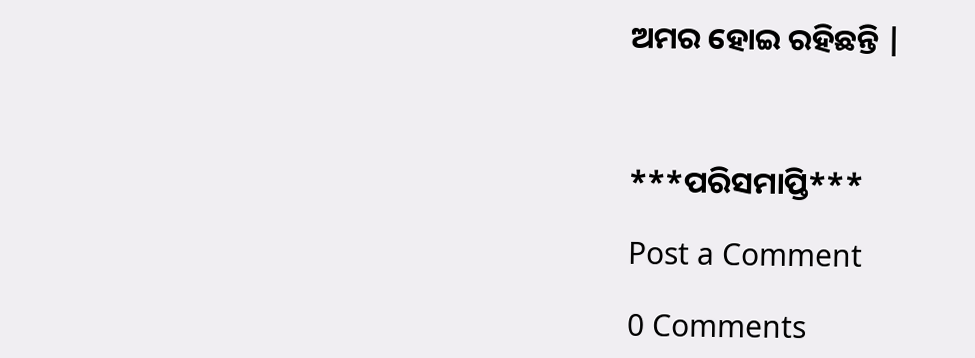ଅମର ହୋଇ ରହିଛନ୍ତି |



***ପରିସମାପ୍ତି***

Post a Comment

0 Comments